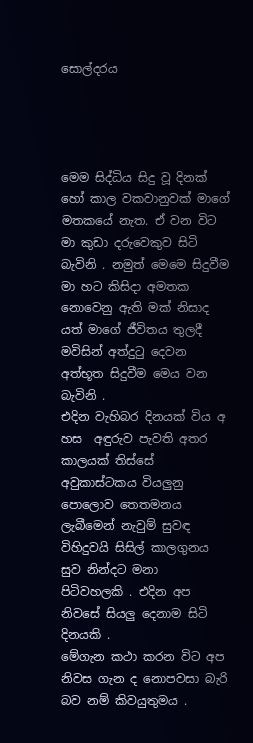සොල්දරය




මෙම සිද්ධිය සිදු වූ දිනක් හෝ කාල වකවානුවක් මාගේ මතකයේ නැත. ඒ වන විට මා කුඩා දරුවෙකුව සිටි බැවිනි . නමුත් මෙමෙ සිදුවීම මා හට කිසිදා අමතක නොවෙනු ඇති මක් නිසාද යත් මාගේ ජීවිතය තුලදී මවිසින් අත්දුටු දෙවන අත්භූත සිදුවීම මෙය වන බැවිනි .
එදින වැහිබර දිනයක් විය අ හස  අඳුරුව පැවති අතර කාලයක් තිස්සේ අවුකාස්ටකය වියලුනු පොලොව තෙතමනය ලැබීමෙන් නැවුම් සුවඳ විහිදුවයි සිසිල් කාලගුනය සුව නින්දට මනා  පිටිවහලකි . එදින අප නිවසේ සියලු දෙනාම සිටි දිනයකි .
මේගැන කථා කරන විට අප නිවස ගැන ද නොපවසා බැරි බව නම් කිවයුතුමය .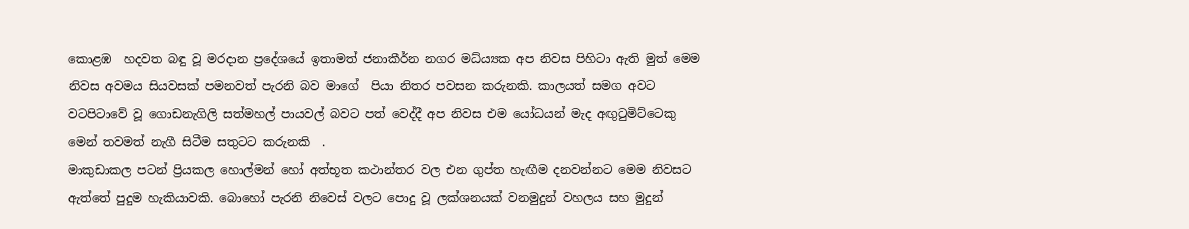කොළඹ  හදවත බඳු වූ මරදාන ප්‍රදේශයේ ඉතාමත් ජනාකීර්න නගර මධ්ය්‍යක අප නිවස පිහිටා ඇති මුත් මෙම නිවස අවමය සියවසක් පමනවත් පැරනි බව මාගේ  පියා නිතර පවසන කරුනකි. කාලයත් සමග අවට වටපිටාවේ වූ ගොඩනැගිලි සත්මහල් පායවල් බවට පත් වෙද්දී අප නිවස එම යෝධයන් මැද අඟුටුමිට්ටෙකු මෙන් තවමත් නැගී සිටීම සතුටට කරුනකි  .
මාකුඩාකල පටන් ප්‍රියකල හොල්මන් හෝ අත්භූත කථාන්තර වල එන ගුප්ත හැඟීම දනවන්නට මෙම නිවසට ඇත්තේ පුදුම හැකියාවකි. බොහෝ පැරනි නිවෙස් වලට පොදු වූ ලක්ශනයක් වනමුදුන් වහලය සහ මුදුන්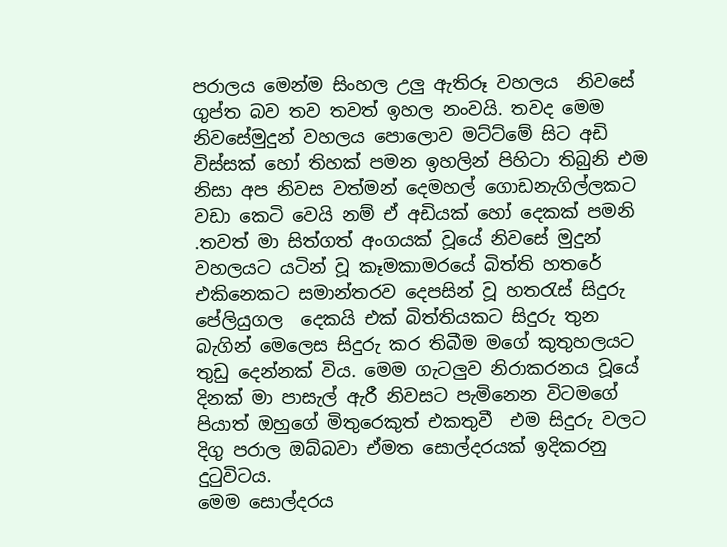පරාලය මෙන්ම සිංහල උලු ඇතිරූ වහලය  නිවසේ ගුප්ත බව තව තවත් ඉහල නංවයි. තවද මෙම නිවසේමුදුන් වහලය පොලොව මට්ට්මේ සිට අඩි විස්සක් හෝ තිහක් පමන ඉහලින් පිහිටා තිබුනි එම නිසා අප නිවස වත්මන් දෙමහල් ගොඩනැගිල්ලකට වඩා කෙටි වෙයි නම් ඒ අඩියක් හෝ දෙකක් පමනි .තවත් මා සිත්ගත් අංගයක් වූයේ නිවසේ මුදුන් වහලයට යටින් වූ කෑමකාමරයේ බිත්ති හතරේ එකිනෙකට සමාන්තරව දෙපසින් වූ හතරැස් සිදුරු පේලියුගල  දෙකයි එක් බිත්තියකට සිදුරු තුන බැගින් මෙලෙස සිදුරු කර තිබීම මගේ කුතුහලයට තුඩු දෙන්නක් විය. මෙම ගැටලුව නිරාකරනය වූයේ දිනක් මා පාසැල් ඇරී නිවසට පැමිනෙන විටමගේ පියාත් ඔහුගේ මිතුරෙකුත් එකතුවී  එම සිදුරු වලට දිගු පරාල ඔබ්බවා ඒමත සොල්දරයක් ඉදිකරනු දුටුවිටය.
මෙම සොල්දරය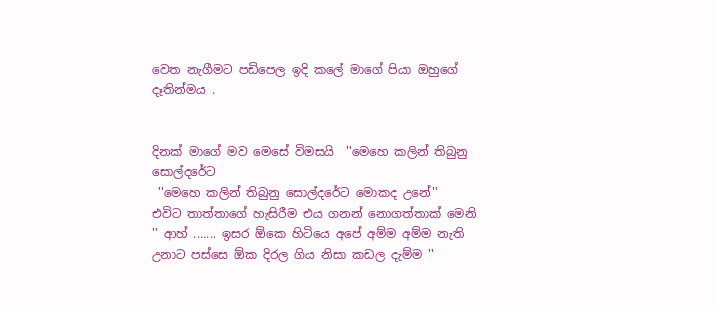වෙත නැගීමට පඩිපෙල ඉදි කලේ මාගේ පියා ඔහුගේ දෑතින්මය .


දිනක් මාගේ මව මෙසේ විමසයි  ''මෙහෙ කලින් තිබුනු සොල්දරේට
 ''මෙහෙ කලින් තිබුනු සොල්දරේට මොකද උනේ''
එවිට තාත්තාගේ හැසිරීම එය ගනන් නොගත්තාක් මෙනි
'' ආහ් ....... ඉසර ඕකෙ හිටියෙ අපේ අම්ම අම්ම නැති උනාට පස්සෙ ඕක දිරල ගිය නිසා කඩල දැම්ම ''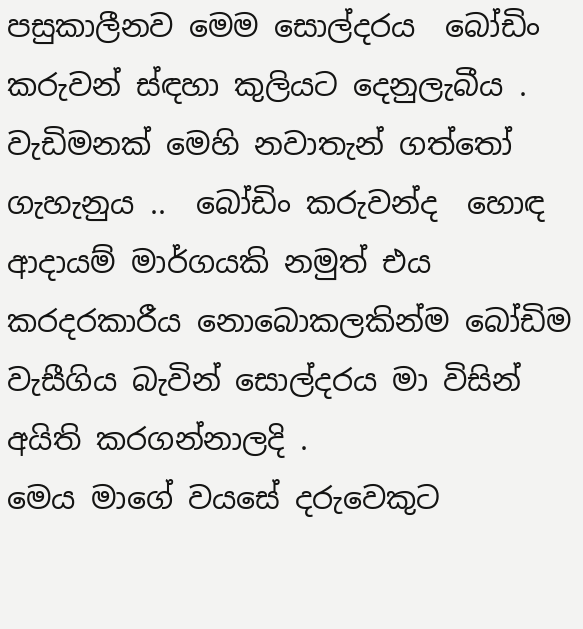පසුකාලීනව මෙම සොල්දරය  බෝඩිං කරුවන් ස්ඳහා කුලියට දෙනුලැබීය . වැඩිමනක් මෙහි නවාතැන් ගත්තෝ ගැහැනුය ..  බෝඩිං කරුවන්ද  හොඳ ආදායම් මාර්ගයකි නමුත් එය කරදරකාරීය නොබොකලකින්ම බෝඩිම වැසීගිය බැවින් සොල්දරය මා විසින් අයිති කරගන්නාලදි .
මෙය මාගේ වයසේ දරුවෙකුට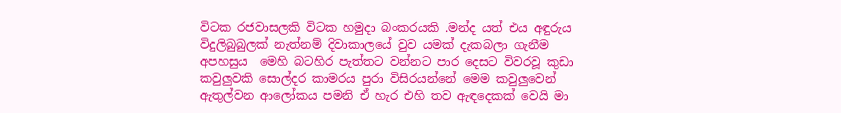විටක රජවාසලකි විටක හමුදා බංකරයකි .මන්ද යත් එය අඳුරුය විදුලිබුබුලක් නැත්නම් දිවාකාලයේ වුව යමක් දැකබලා ගැනීම අපහසුය  මෙහි බටහිර පැත්තට වන්නට පාර දෙසට විවරවූ කුඩා කවුලුවකි සොල්දර කාමරය පුරා විසිරයන්නේ මෙම කවුලුවෙන් ඇතුල්වන ආලෝකය පමනි ඒ හැර එහි තව ඇඳදෙකක් වෙයි මා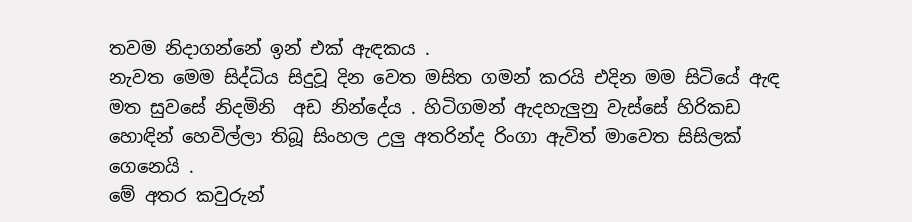තවම නිදාගන්නේ ඉන් එක් ඇඳකය .
නැවත මෙම සිද්ධිය සිදුවූ දින වෙත මසිත ගමන් කරයි එදින මම සිටියේ ඇඳ මත සුවසේ නිදමිනි  අඩ නින්දේ‍ය . හිටිගමන් ඇදහැලුනු වැස්සේ හිරිකඩ හොඳින් හෙවිල්ලා තිබූ සිංහල උලු අතරින්ද රිංගා ඇවිත් මාවෙත සිසිලක් ගෙනෙයි .
මේ අතර කවුරුන්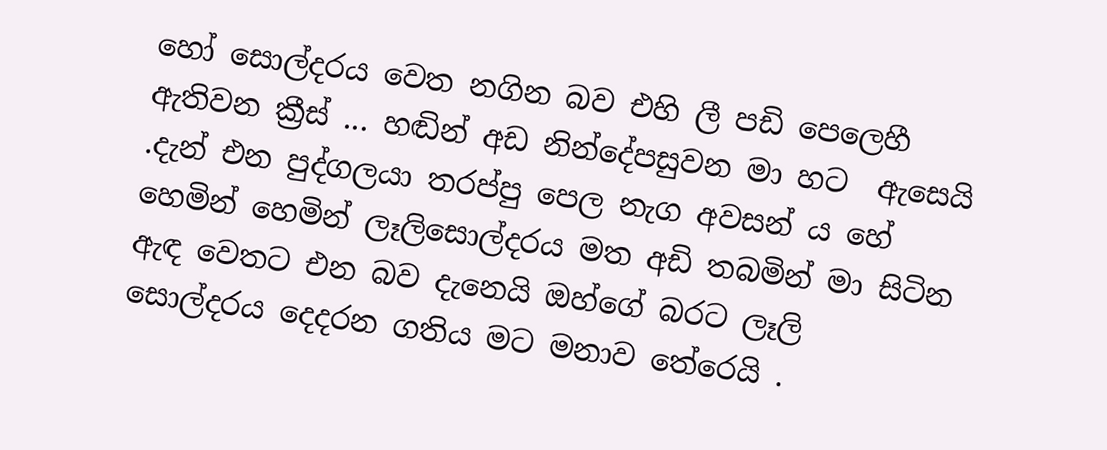හෝ සොල්දරය වෙත නගින බව එහි ලී පඩි පෙලෙහී ඇතිවන ක්‍රීස් ... හඬින් අඩ නින්දේපසුවන මා හට  ඇසෙයි .දැන් එන පුද්ගලයා තරප්පු පෙල නැග අවසන් ය හේ හෙමින් හෙමින් ලෑලිසොල්දරය මත අඩි තබමින් මා සිටින ඇඳ වෙතට එන බව දැනෙයි ඔහ්ගේ බරට ලෑලි සොල්දරය දෙදරන ගතිය මට මනාව තේරෙයි .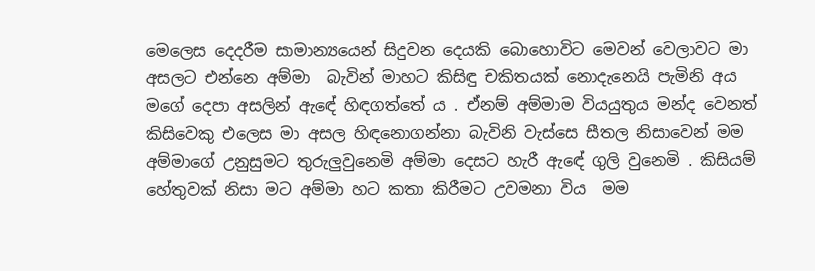මෙලෙස දෙදරීම සාමාන්‍යයෙන් සිදුවන දෙයකි බොහොවිට මෙවන් වෙලාවට මා අසලට එන්නෙ අම්මා  බැවින් මාහට කිසිඳු චකිතයක් නොදැනෙයි පැමිනි අය මගේ දෙපා අසලින් ඇඳේ හිඳගත්තේ ය . ඒනම් අම්මාම වියයුතුය මන්ද වෙනත් කිසිවෙකු එලෙස මා අසල හිඳනොගන්නා බැවිනි වැස්සෙ සීතල නිසාවෙන් මම අම්මාගේ උනුසුමට තුරුලුවුනෙමි අම්මා දෙසට හැරී ඇඳේ ගුලි වුනෙමි . කිසියම් හේතුවක් නිසා මට අම්මා හට කතා කිරීමට උවමනා විය  මම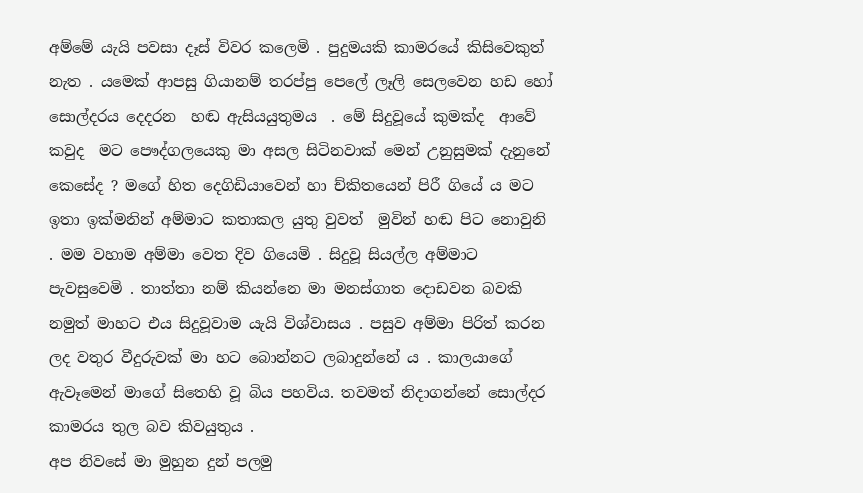අම්මේ යැයි පවසා දෑස් විවර කලෙමි . පුදුමයකි කාමරයේ කිසිවෙකුත් නැත . යමෙක් ආපසු ගියානම් තරප්පු පෙලේ ලෑලි සෙලවෙන හඩ හෝ සොල්දරය දෙදරන  හඬ ඇසියයුතුමය  . මේ සිදුවූයේ කුමක්ද  ආවේ කවුද  මට පෞද්ගලයෙකු මා අසල සිටිනවාක් මෙන් උනුසුමක් දැනුනේ කෙසේද ? මගේ හිත දෙගිඩියාවෙන් හා ච්කිතයෙන් පිරී ගියේ ය මට ඉතා ඉක්මනින් අම්මාට කතාකල යුතු වුවත්  මුවින් හඬ පිට නොවුනි . මම වහාම අම්මා වෙත දිව ගියෙමි . සිදුවූ සියල්ල අම්මාට පැවසුවෙමි . තාත්තා නම් කියන්නෙ මා මනස්ගාත දොඩවන බවකි නමුත් මාහට එය සිදුවූවාම යැයි විශ්වාසය . පසුව අම්මා පිරිත් කරන ලද වතුර වීදුරුවක් මා හට බොන්නට ලබාදුන්නේ ය . කාලයාගේ ඇවෑමෙන් මාගේ සිතෙහි වූ බිය පහවිය. තවමත් නිදාගන්නේ සොල්දර කාමරය තුල බව කිවයුතුය .
අප නිවසේ මා මුහුන දුන් පලමු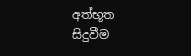අත්භූත සිදුවීම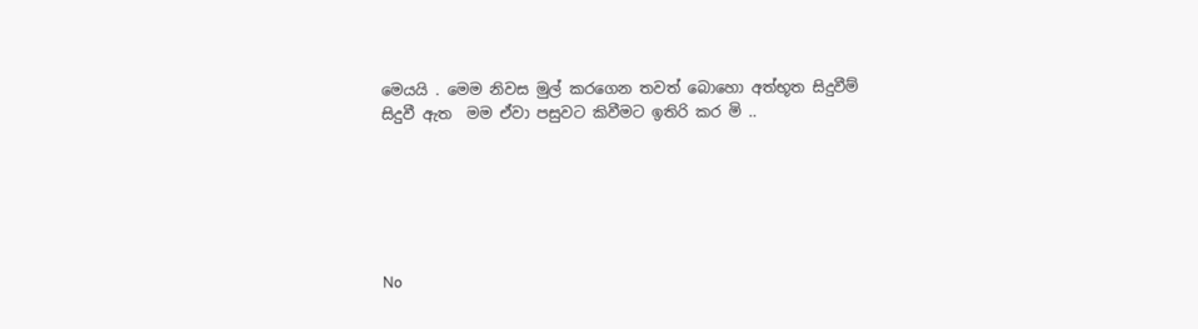මෙයයි . මෙම නිවස මුල් කරගෙන තවත් බොහො අත්භූත සිදුවීම් සිදුවී ඇත  මම ඒවා පසුවට කිවීමට ඉතිරි කර මි ..






No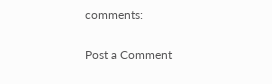comments:

Post a Comment